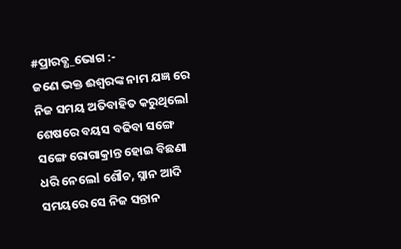#ପ୍ରାରବ୍ଧ_ଭୋଗ :-
ଜଣେ ଭକ୍ତ ଈଶ୍ୱରଙ୍କ ନାମ ଯଜ୍ଞ ରେ ନିଜ ସମୟ ଅତିବାହିତ କରୁଥିଲେl ଶେଷରେ ବୟସ ବଢିବା ସଙ୍ଗେ ସଙ୍ଗେ ରୋଗାକ୍ରାନ୍ତ ହୋଇ ବିଛଣା ଧରି ନେଲେl ଶୌଚ, ସ୍ନାନ ଆଦି ସମୟରେ ସେ ନିଜ ସନ୍ତାନ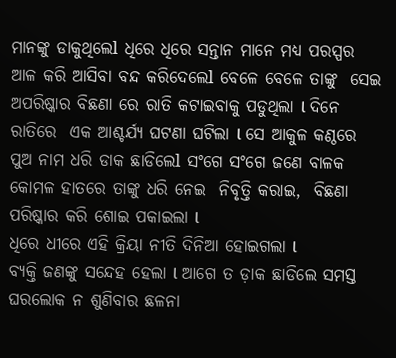ମାନଙ୍କୁ ଡାକୁଥିଲେl ଧିରେ ଧିରେ ସନ୍ତାନ ମାନେ ମଧ୍ୟ ପରସ୍ପର ଆଳ କରି ଆସିବା ବନ୍ଦ କରିଦେଲେl ବେଳେ ବେଳେ ତାଙ୍କୁ  ସେଇ ଅପରିଷ୍କାର ବିଛଣା ରେ ରାତି କଟାଇବାକୁ ପଡୁଥିଲା l ଦିନେ ରାତିରେ  ଏକ ଆଶ୍ଚର୍ଯ୍ୟ ଘଟଣା ଘଟିଲା l ସେ ଆକୁଳ କଣ୍ଠରେ ପୁଅ ନାମ ଧରି ଡାକ ଛାଡିଲେl ସଂଗେ ସଂଗେ ଜଣେ ବାଳକ କୋମଳ ହାତରେ ତାଙ୍କୁ ଧରି ନେଇ  ନିବୃତ୍ତି କରାଇ,  ବିଛଣା ପରିଷ୍କାର କରି ଶୋଇ ପକାଇଲା l
ଧିରେ ଧୀରେ ଏହି କ୍ରିୟା ନୀତି ଦିନିଆ ହୋଇଗଲା l
ବ୍ୟକ୍ତି ଜଣଙ୍କୁ ସନ୍ଦେହ ହେଲା l ଆଗେ ତ ଡ଼ାକ ଛାଡିଲେ ସମସ୍ତ ଘରଲୋକ ନ ଶୁଣିବାର ଛଳନା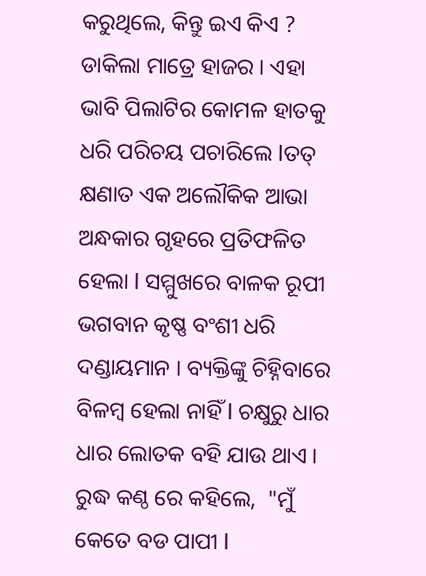କରୁଥିଲେ, କିନ୍ତୁ ଇଏ କିଏ ? ଡାକିଲା ମାତ୍ରେ ହାଜର । ଏହା ଭାବି ପିଲାଟିର କୋମଳ ହାତକୁ ଧରି ପରିଚୟ ପଚାରିଲେ lତତ୍ କ୍ଷଣାତ ଏକ ଅଲୌକିକ ଆଭା ଅନ୍ଧକାର ଗୃହରେ ପ୍ରତିଫଳିତ ହେଲା l ସମ୍ମୁଖରେ ବାଳକ ରୂପୀ ଭଗବାନ କୃଷ୍ଣ ବଂଶୀ ଧରି ଦଣ୍ଡାୟମାନ । ବ୍ୟକ୍ତିଙ୍କୁ ଚିହ୍ନିବାରେ ବିଳମ୍ବ ହେଲା ନାହିଁ l ଚକ୍ଷୁରୁ ଧାର ଧାର ଲୋତକ ବହି ଯାଉ ଥାଏ ।  ରୁଦ୍ଧ କଣ୍ଠ ରେ କହିଲେ,  "ମୁଁ  କେତେ ବଡ ପାପୀ l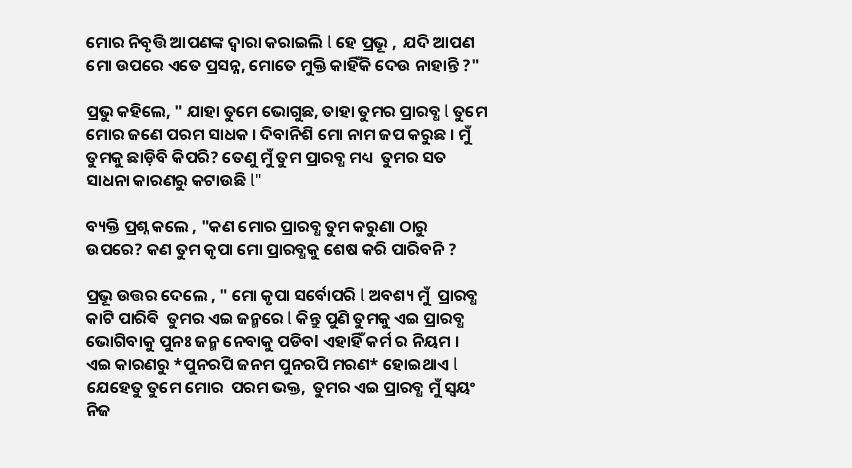ମୋର ନିବୃତ୍ତି ଆପଣଙ୍କ ଦ୍ୱାରା କରାଇଲି l ହେ ପ୍ରଭୂ ,  ଯଦି ଆପଣ ମୋ ଉପରେ ଏତେ ପ୍ରସନ୍ନ, ମୋତେ ମୁକ୍ତି କାହିଁକି ଦେଉ ନାହାନ୍ତି ?"

ପ୍ରଭୁ କହିଲେ, " ଯାହା ତୁମେ ଭୋଗୁଛ, ତାହା ତୁମର ପ୍ରାରବ୍ଧ l ତୁମେ ମୋର ଜଣେ ପରମ ସାଧକ । ଦିବାନିଶି ମୋ ନାମ ଜପ କରୁଛ । ମୁଁ ତୁମକୁ ଛାଡ଼ିବି କିପରି? ତେଣୁ ମୁଁ ତୁମ ପ୍ରାରବ୍ଧ ମଧ୍ୟ  ତୁମର ସତ ସାଧନା କାରଣରୁ କଟାଉଛି l"

ବ୍ୟକ୍ତି ପ୍ରଶ୍ନ କଲେ , "କଣ ମୋର ପ୍ରାରବ୍ଧ ତୁମ କରୁଣା ଠାରୁ ଉପରେ? କଣ ତୁମ କୃପା ମୋ ପ୍ରାରବ୍ଧକୁ ଶେଷ କରି ପାରିବନି ?

ପ୍ରଭୂ ଉତ୍ତର ଦେଲେ , " ମୋ କୃପା ସର୍ବୋପରି l ଅବଶ୍ୟ ମୁଁ  ପ୍ରାରବ୍ଧ କାଟି ପାରିଵି  ତୁମର ଏଇ ଜନ୍ମରେ l କିନ୍ତୁ ପୁଣି ତୁମକୁ ଏଇ ପ୍ରାରବ୍ଧ ଭୋଗିବାକୁ ପୁନଃ ଜନ୍ମ ନେବାକୁ ପଡିବl ଏହାହିଁ କର୍ମ ର ନିୟମ । ଏଇ କାରଣରୁ *ପୁନରପି ଜନମ ପୁନରପି ମରଣ* ହୋଇଥାଏ l ଯେହେତୁ ତୁମେ ମୋର  ପରମ ଭକ୍ତ,  ତୁମର ଏଇ ପ୍ରାରବ୍ଧ ମୁଁ ସ୍ୱୟଂ ନିଜ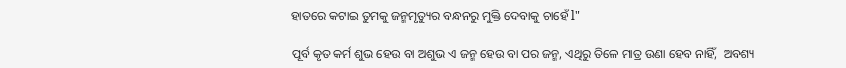ହାତରେ କଟାଇ ତୁମକୁ ଜନ୍ମମୃତ୍ୟୁର ବନ୍ଧନରୁ ମୁକ୍ତି ଦେବାକୁ ଚାହେଁ l"

ପୂର୍ବ କୃତ କର୍ମ ଶୁଭ ହେଉ ବା ଅଶୁଭ ଏ ଜନ୍ମ ହେଉ ବା ପର ଜନ୍ମ, ଏଥିରୁ ତିଳେ ମାତ୍ର ଉଣା ହେବ ନାହିଁ,  ଅବଶ୍ୟ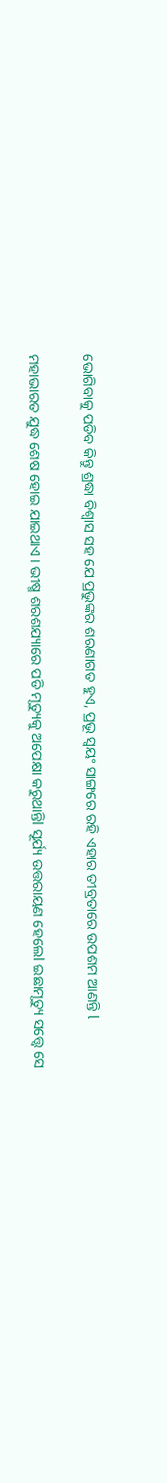ଭୋଗିବାକୁ ପଡିବ କିନ୍ତୁ ଶ୍ରଦ୍ଧା ବିଶ୍ୱାସ ସହ ଯେ ପ୍ରଭୁଙ୍କର ଶରଣାଗତ ହୁଏ, ପ୍ରଭୂ ସ୍ୱୟଂ ସାଙ୍ଗରେ ରହି ଏହାର ତୀବ୍ରତାରେ ଉପଶମ ଆଣନ୍ତି l

ମହାଭାରତ ଯୁଦ୍ଧ ଶେଷ ହୋଇ ଯାଇଥାଏ । ଭୀଷ୍ମ ଶରଶଯ୍ୟାରେ ପଡି ମୃତ୍ୟୁକୁ ଅପେକ୍ଷା କରୁଥାନ୍ତିl ସୂର୍ଯ୍ୟ ଉତ୍ତରାୟଣ ହେଲେl ଇଛାମୃତ୍ୟୁ ସତ୍ତ୍ବେ ସେ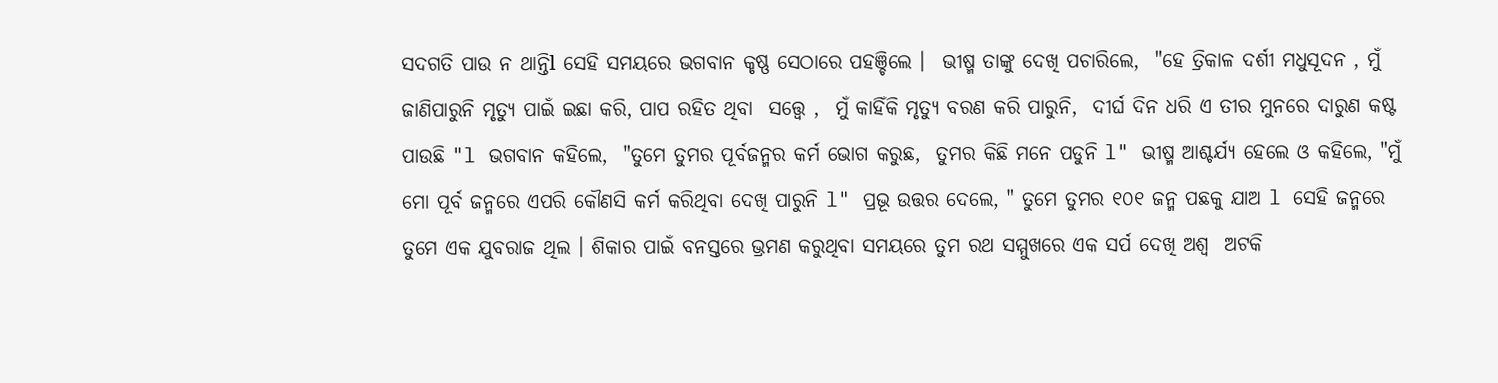ସଦଗତି ପାଉ ନ ଥାନ୍ତିl ସେହି ସମୟରେ ଭଗବାନ କୃଷ୍ଣ ସେଠାରେ ପହଞ୍ଚିଲେ ।  ଭୀଷ୍ମ ତାଙ୍କୁ ଦେଖି ପଚାରିଲେ,  "ହେ ତ୍ରିକାଳ ଦର୍ଶୀ ମଧୁସୂଦନ , ମୁଁ ଜାଣିପାରୁନି ମୃତ୍ୟୁ ପାଇଁ ଇଛା କରି, ପାପ ରହିତ ଥିବା  ସତ୍ତ୍ବେ ,  ମୁଁ କାହିଁକି ମୃତ୍ୟୁ ବରଣ କରି ପାରୁନି,  ଦୀର୍ଘ ଦିନ ଧରି ଏ ତୀର ମୁନରେ ଦାରୁଣ କଷ୍ଟ ପାଉଛି "l ଭଗବାନ କହିଲେ,  "ତୁମେ ତୁମର ପୂର୍ବଜନ୍ମର କର୍ମ ଭୋଗ କରୁଛ,  ତୁମର କିଛି ମନେ ପଡୁନି l" ଭୀଷ୍ମ ଆଶ୍ଚର୍ଯ୍ୟ ହେଲେ ଓ କହିଲେ, "ମୁଁ  ମୋ ପୂର୍ବ ଜନ୍ମରେ ଏପରି କୌଣସି କର୍ମ କରିଥିବା ଦେଖି ପାରୁନି l" ପ୍ରଭୂ ଉତ୍ତର ଦେଲେ, " ତୁମେ ତୁମର ୧୦୧ ଜନ୍ମ ପଛକୁ ଯାଅ l ସେହି ଜନ୍ମରେ ତୁମେ ଏକ ଯୁବରାଜ ଥିଲ । ଶିକାର ପାଇଁ ବନସ୍ତରେ ଭ୍ରମଣ କରୁଥିବା ସମୟରେ ତୁମ ରଥ ସମ୍ମୁଖରେ ଏକ ସର୍ପ ଦେଖି ଅଶ୍ୱ  ଅଟକି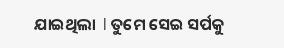ଯାଇଥିଲା  l ତୁମେ ସେଇ ସର୍ପକୁ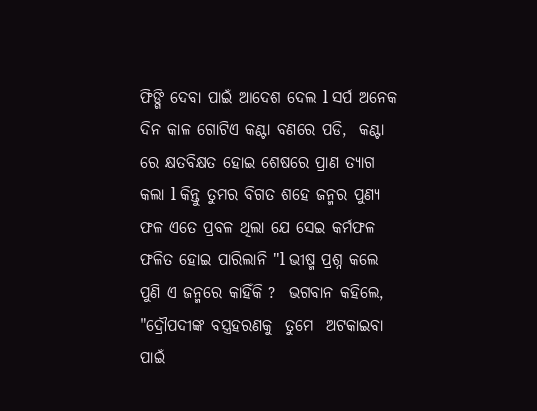ଫିଙ୍ଗି ଦେବା ପାଇଁ ଆଦେଶ ଦେଲ l ସର୍ପ ଅନେକ  ଦିନ କାଳ ଗୋଟିଏ କଣ୍ଟା ବଣରେ ପଡି,  କଣ୍ଟା ରେ କ୍ଷତବିକ୍ଷତ ହୋଇ ଶେଷରେ ପ୍ରାଣ ତ୍ୟାଗ କଲା l କିନ୍ତୁ ତୁମର ବିଗତ ଶହେ ଜନ୍ମର ପୁଣ୍ୟ ଫଳ ଏତେ ପ୍ରବଳ ଥିଲା ଯେ ସେଇ କର୍ମଫଳ ଫଳିତ ହୋଇ ପାରିଲାନି "l ଭୀଷ୍ମ ପ୍ରଶ୍ନ କଲେ ପୁଣି ଏ ଜନ୍ମରେ କାହିଁକି ?  ଭଗବାନ କହିଲେ,  "ଦ୍ରୌପଦୀଙ୍କ ବସ୍ତ୍ରହରଣକୁ  ତୁମେ  ଅଟକାଇବା ପାଇଁ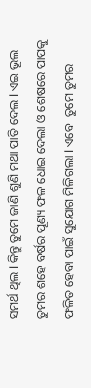ସମର୍ଥ ଥିଲ l କିନ୍ତୁ ତୁମେ ଜାଣି ଶୁଣି ମଥା ପାତି ଦେଲ l ଏଇ ଭୂଲ ତୁମର ଶହେ ବର୍ଷର ପୂଣ୍ୟ ଫଳ ଧୋଇ ଦେଲା ଓ ଶେଷରେ ପାପକୁ ଫଳିତ ହେବା ପାଇଁ ସୁଯୋଗ ମିଳିଗଲା l ଏବେ  ତୁମେ ତୁମର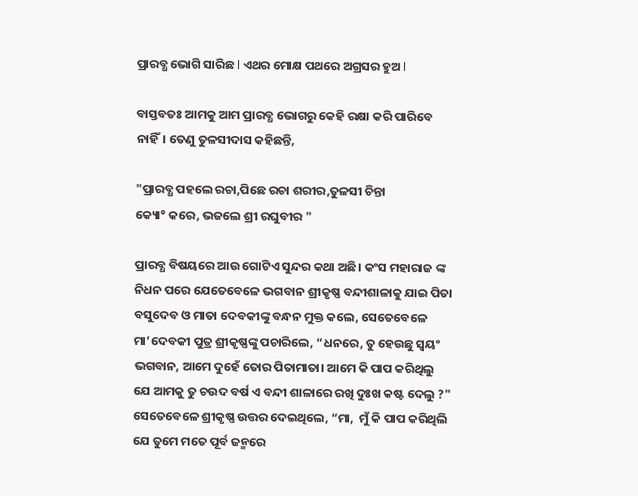ପ୍ରାରବ୍ଧ ଭୋଗି ସାରିଛ l ଏଥର ମୋକ୍ଷ ପଥରେ ଅଗ୍ରସର ହୁଅ l

ବାସ୍ତବତଃ ଆମକୁ ଆମ ପ୍ରାରବ୍ଧ ଭୋଗରୁ କେହି ରକ୍ଷା କରି ପାରିବେ ନାହିଁ। ତେଣୁ ତୁଳସୀଦାସ କହିଛନ୍ତି,

"ପ୍ରାରବ୍ଧ ପହଲେ ରଚା,ପିଛେ ରଚା ଶରୀର,ତୁଳସୀ ଚିନ୍ତା
କ୍ୟୋ° କରେ, ଭଜଲେ ଶ୍ରୀ ରଘୁବୀର "

ପ୍ରାରବ୍ଧ ବିଷୟରେ ଆଉ ଗୋଟିଏ ସୁନ୍ଦର କଥା ଅଛି। କଂସ ମହାରାଜ ଙ୍କ ନିଧନ ପରେ ଯେତେବେଳେ ଭଗବାନ ଶ୍ରୀକୃଷ୍ଣ ବନ୍ଦୀଶାଳାକୁ ଯାଇ ପିତା ବସୁଦେବ ଓ ମାତା ଦେବକୀଙ୍କୁ ବନ୍ଧନ ମୁକ୍ତ କଲେ, ସେତେବେଳେ ମା’ଦେବକୀ ପୁତ୍ର ଶ୍ରୀକୃଷ୍ଣଙ୍କୁ ପଚାରିଲେ, “ଧନରେ, ତୁ ହେଉଛୁ ସ୍ଵୟଂ ଭଗବାନ, ଆମେ ଦୁହେଁ ତୋର ପିତାମାତା। ଆମେ କି ପାପ କରିଥିଲୁ ଯେ ଆମକୁ ତୁ ଚଉଦ ବର୍ଷ ଏ ବନ୍ଦୀ ଶାଳାରେ ରଖି ଦୁଃଖ କଷ୍ଟ ଦେଲୁ ?" ସେତେବେଳେ ଶ୍ରୀକୃଷ୍ଣ ଉତ୍ତର ଦେଇଥିଲେ, “ମା,  ମୁଁ କି ପାପ କରିଥିଲି ଯେ ତୁମେ ମତେ ପୂର୍ବ ଜନ୍ମରେ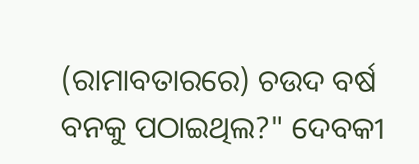(ରାମାବତାରରେ) ଚଉଦ ବର୍ଷ ବନକୁ ପଠାଇଥିଲ?" ଦେବକୀ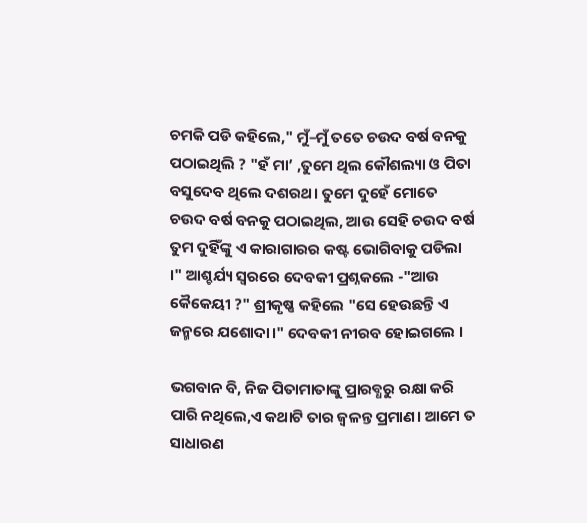ଚମକି ପଡି କହିଲେ," ମୁଁ–ମୁଁ ତତେ ଚଉଦ ବର୍ଷ ବନକୁ ପଠାଇଥିଲି ? "ହଁ ମା’ ,ତୁମେ ଥିଲ କୌଶଲ୍ୟା ଓ ପିତା ବସୁଦେବ ଥିଲେ ଦଶରଥ। ତୁମେ ଦୁହେଁ ମୋତେ ଚଉଦ ବର୍ଷ ବନକୁ ପଠାଇଥିଲ, ଆଉ ସେହି ଚଉଦ ବର୍ଷ ତୁମ ଦୁହିଁଙ୍କୁ ଏ କାରାଗାରର କଷ୍ଟ ଭୋଗିବାକୁ ପଡିଲା ।" ଆଶ୍ଚର୍ଯ୍ୟ ସ୍ୱରରେ ଦେବକୀ ପ୍ରଶ୍ନକଲେ -"ଆଉ କୈକେୟୀ ?" ଶ୍ରୀକୃଷ୍ଣ କହିଲେ "ସେ ହେଉଛନ୍ତି ଏ ଜନ୍ମରେ ଯଶୋଦା।" ଦେବକୀ ନୀରବ ହୋଇଗଲେ ।

ଭଗବାନ ବି, ନିଜ ପିତାମାତାଙ୍କୁ ପ୍ରାରବ୍ଧରୁ ରକ୍ଷା କରି ପାରି ନଥିଲେ,ଏ କଥାଟି ତାର ଜ୍ୱଳନ୍ତ ପ୍ରମାଣ। ଆମେ ତ ସାଧାରଣ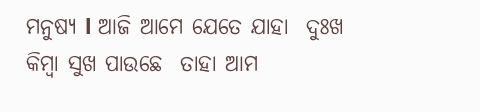ମନୁଷ୍ୟ l ଆଜି ଆମେ ଯେତେ ଯାହା  ଦୁଃଖ କିମ୍ବା ସୁଖ ପାଉଛେ  ତାହା ଆମ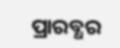ପ୍ରାରବ୍ଧର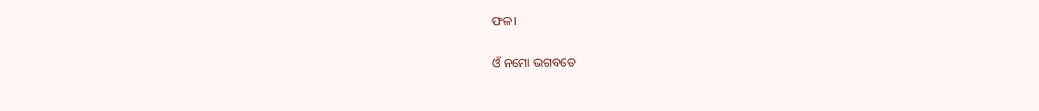ଫଳ।

ଓଁ ନମୋ ଭଗବତେ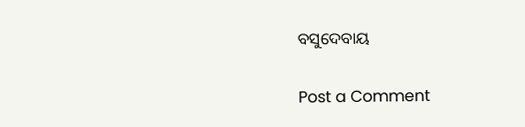ବସୁଦେବାୟ

Post a Comment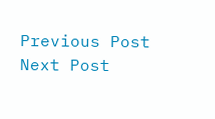Previous Post Next Post